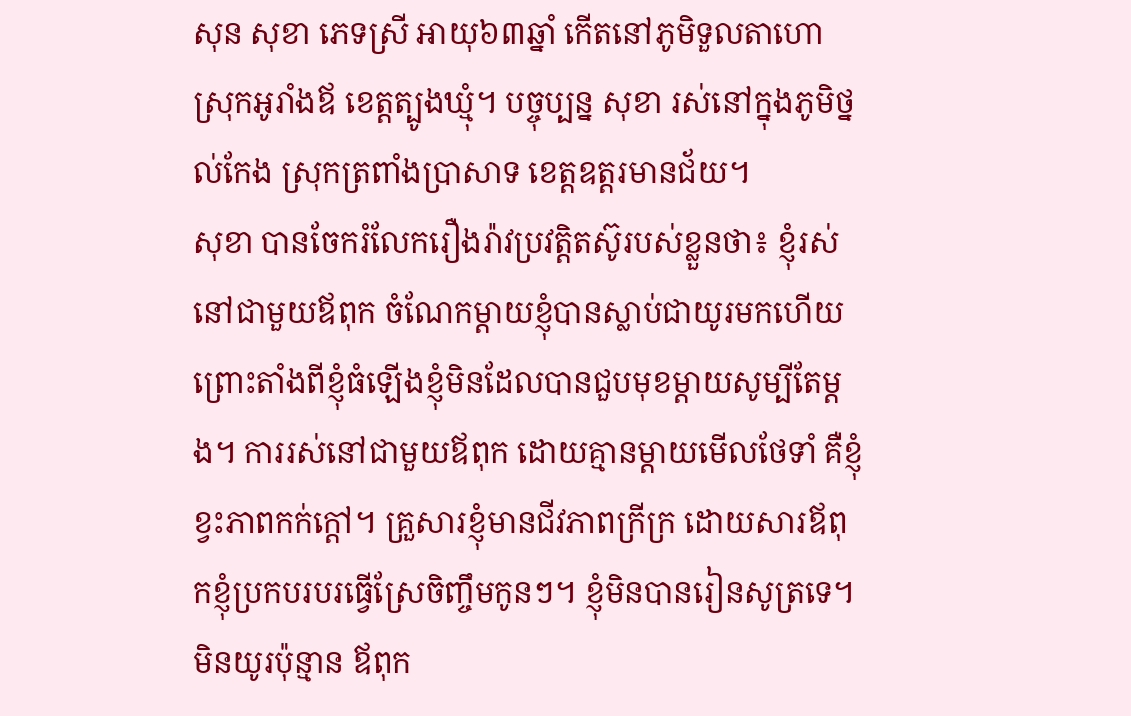សុន សុខា ភេទស្រី អាយុ៦៣ឆ្នាំ កើតនៅភូមិទួលតាហោ ស្រុកអូរាំងឪ ខេត្តត្បូងឃ្មុំ។ បច្ចុប្បន្ន សុខា រស់នៅក្នុងភូមិថ្នល់កែង ស្រុកត្រពាំងប្រាសាទ ខេត្តឧត្តរមានជ័យ។
សុខា បានចែករំលែករឿងរ៉ាវប្រវត្តិតស៊ូរបស់ខ្លួនថា៖ ខ្ញុំរស់នៅជាមួយឪពុក ចំណែកម្ដាយខ្ញុំបានស្លាប់ជាយូរមកហើយ ព្រោះតាំងពីខ្ញុំធំឡើងខ្ញុំមិនដែលបានជួបមុខម្ដាយសូម្បីតែម្ដង។ ការរស់នៅជាមួយឪពុក ដោយគ្មានម្ដាយមើលថែទាំ គឺខ្ញុំខ្វះភាពកក់ក្ដៅ។ គ្រួសារខ្ញុំមានជីវភាពក្រីក្រ ដោយសារឪពុកខ្ញុំប្រកបរបរធ្វើស្រែចិញ្ចឹមកូនៗ។ ខ្ញុំមិនបានរៀនសូត្រទេ។ មិនយូរប៉ុន្មាន ឪពុក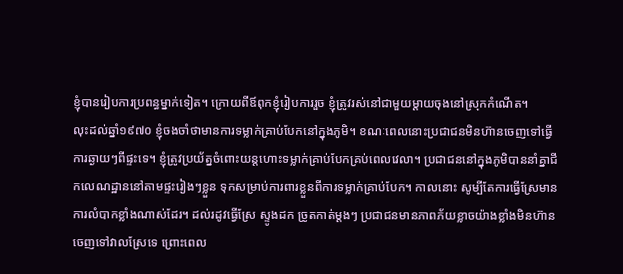ខ្ញុំបានរៀបការប្រពន្ធម្នាក់ទៀត។ ក្រោយពីឪពុកខ្ញុំរៀបការរួច ខ្ញុំត្រូវរស់នៅជាមួយម្ដាយចុងនៅស្រុកកំណើត។
លុះដល់ឆ្នាំ១៩៧០ ខ្ញុំចងចាំថាមានការទម្លាក់គ្រាប់បែកនៅក្នុងភូមិ។ ខណៈពេលនោះប្រជាជនមិនហ៊ានចេញទៅធ្វើការឆ្ងាយៗពីផ្ទះទេ។ ខ្ញុំត្រូវប្រយ័ត្នចំពោះយន្តហោះទម្លាក់គ្រាប់បែកគ្រប់ពេលវេលា។ ប្រជាជននៅក្នុងភូមិបាននាំគ្នាជីកលេណដ្ឋាននៅតាមផ្ទះរៀងៗខ្លួន ទុកសម្រាប់ការពារខ្លួនពីការទម្លាក់គ្រាប់បែក។ កាលនោះ សូម្បីតែការធ្វើស្រែមានការលំបាកខ្លាំងណាស់ដែរ។ ដល់រដូវធ្វើស្រែ ស្ទូងដក ច្រូតកាត់ម្ដងៗ ប្រជាជនមានភាពភ័យខ្លាចយ៉ាងខ្លាំងមិនហ៊ានចេញទៅវាលស្រែទេ ព្រោះពេល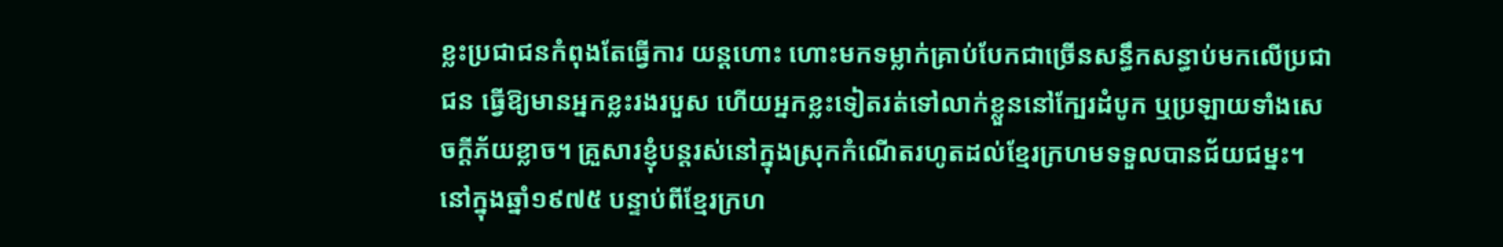ខ្លះប្រជាជនកំពុងតែធ្វើការ យន្តហោះ ហោះមកទម្លាក់គ្រាប់បែកជាច្រើនសន្ធឹកសន្ធាប់មកលើប្រជាជន ធ្វើឱ្យមានអ្នកខ្លះរងរបួស ហើយអ្នកខ្លះទៀតរត់ទៅលាក់ខ្លួននៅក្បែរដំបូក ឬប្រឡាយទាំងសេចក្ដីភ័យខ្លាច។ គ្រួសារខ្ញុំបន្តរស់នៅក្នុងស្រុកកំណើតរហូតដល់ខ្មែរក្រហមទទួលបានជ័យជម្នះ។
នៅក្នុងឆ្នាំ១៩៧៥ បន្ទាប់ពីខ្មែរក្រហ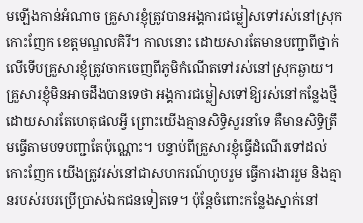មឡើងកាន់អំណាច គ្រួសារខ្ញុំត្រូវបានអង្គការជម្លៀសទៅរស់នៅស្រុកកោះញែក ខេត្តមណ្ឌលគិរី។ កាលនោះ ដោយសារតែមានបញ្ជាពីថ្នាក់លើទើបគ្រួសារខ្ញុំត្រូវចាកចេញពីភូមិកំណើតទៅរស់នៅស្រុកឆ្ងាយ។ គ្រួសារខ្ញុំមិនអាចដឹងបានទេថា អង្គការជម្លៀសទៅឱ្យរស់នៅកន្លែងថ្មីដោយសារតែហេតុផលអ្វី ព្រោះយើងគ្មានសិទ្ធិសួរនាំទេ គឺមានសិទ្ធិត្រឹមធ្វើតាមបទបញ្ជាតែប៉ុណ្ណោះ។ បន្ទាប់ពីគ្រួសារខ្ញុំធ្វើដំណើរទៅដល់កោះញែក យើងត្រូវរស់នៅជាសហករណ៍ហូបរួម ធ្វើការងាររួម និងគ្មានរបស់របរប្រើប្រាស់ឯកជនទៀតទេ។ ប៉ុន្តែចំពោះកន្លែងស្នាក់នៅ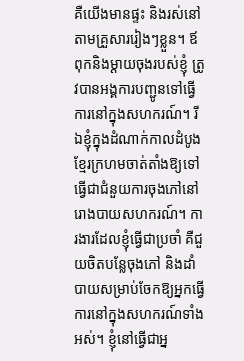គឺយើងមានផ្ទះ និងរស់នៅតាមគ្រួសាររៀងៗខ្លួន។ ឪពុកនិងម្ដាយចុងរបស់ខ្ញុំ ត្រូវបានអង្គការបញ្ជូនទៅធ្វើការនៅក្នុងសហករណ៍។ រីឯខ្ញុំក្នុងដំណាក់កាលដំបូង ខ្មែរក្រហមចាត់តាំងឱ្យទៅធ្វើជាជំនួយការចុងភៅនៅរោងបាយសហករណ៍។ ការងារដែលខ្ញុំធ្វើជាប្រចាំ គឺជួយចិតបន្លែចុងភៅ និងដាំបាយសម្រាប់ចែកឱ្យអ្នកធ្វើការនៅក្នុងសហករណ៍ទាំងអស់។ ខ្ញុំនៅធ្វើជាអ្ន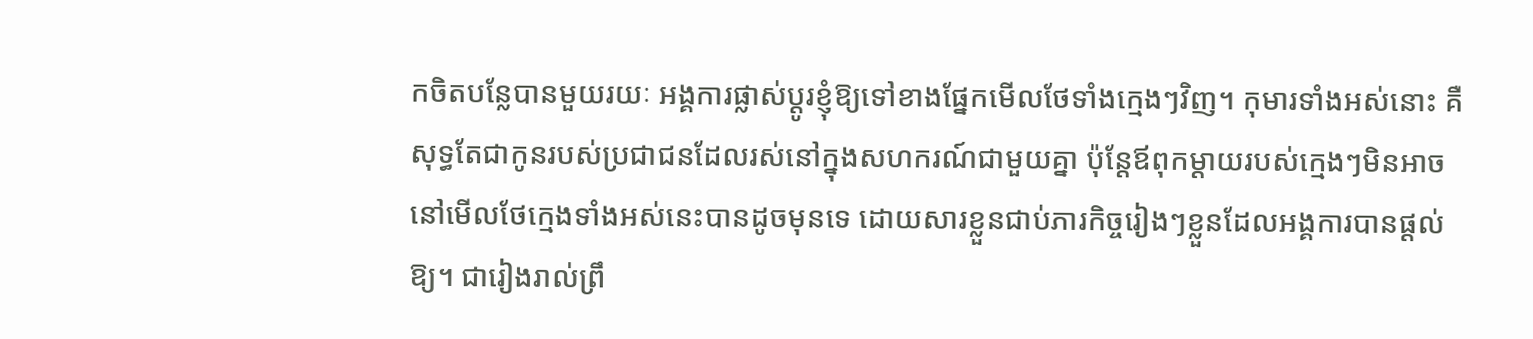កចិតបន្លែបានមួយរយៈ អង្គការផ្លាស់ប្ដូរខ្ញុំឱ្យទៅខាងផ្នែកមើលថែទាំងក្មេងៗវិញ។ កុមារទាំងអស់នោះ គឺសុទ្ធតែជាកូនរបស់ប្រជាជនដែលរស់នៅក្នុងសហករណ៍ជាមួយគ្នា ប៉ុន្តែឪពុកម្ដាយរបស់ក្មេងៗមិនអាចនៅមើលថែក្មេងទាំងអស់នេះបានដូចមុនទេ ដោយសារខ្លួនជាប់ភារកិច្ចរៀងៗខ្លួនដែលអង្គការបានផ្ដល់ឱ្យ។ ជារៀងរាល់ព្រឹ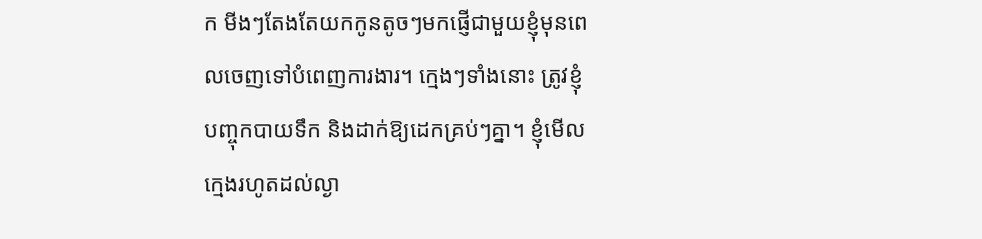ក មីងៗតែងតែយកកូនតូចៗមកផ្ញើជាមួយខ្ញុំមុនពេលចេញទៅបំពេញការងារ។ ក្មេងៗទាំងនោះ ត្រូវខ្ញុំបញ្ចុកបាយទឹក និងដាក់ឱ្យដេកគ្រប់ៗគ្នា។ ខ្ញុំមើលក្មេងរហូតដល់ល្ងា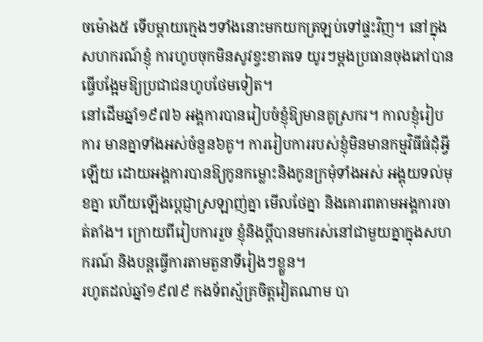ចម៉ោង៥ ទើបម្ដាយក្មេងៗទាំងនោះមកយកត្រឡប់ទៅផ្ទះវិញ។ នៅក្នុងសហករណ៍ខ្ញុំ ការហូបចុកមិនសូវខ្វះខាតទេ យូរៗម្ដងប្រធានចុងភៅបានធ្វើបង្អែមឱ្យប្រជាជនហូបថែមទៀត។
នៅដើមឆ្នាំ១៩៧៦ អង្គការបានរៀបចំខ្ញុំឱ្យមានគូស្រករ។ កាលខ្ញុំរៀបការ មានគ្នាទាំងអស់ចំនួន៦គូ។ ការរៀបការរបស់ខ្ញុំមិនមានកម្មវិធីធំដុំអ្វីឡើយ ដោយអង្គការបានឱ្យកូនកម្លោះនិងកូនក្រមុំទាំងអស់ អង្គុយទល់មុខគ្នា ហើយឡើងប្ដេជ្ញាស្រឡាញ់គ្នា មើលថែគ្នា និងគោរពតាមអង្គការចាត់តាំង។ ក្រោយពីរៀបការរួច ខ្ញុំនិងប្ដីបានមករស់នៅជាមួយគ្នាក្នុងសហករណ៍ និងបន្តធ្វើការតាមតួនាទីរៀងៗខ្លួន។
រហូតដល់ឆ្នាំ១៩៧៩ កងទ័ពស្ម័គ្រចិត្តវៀតណាម បា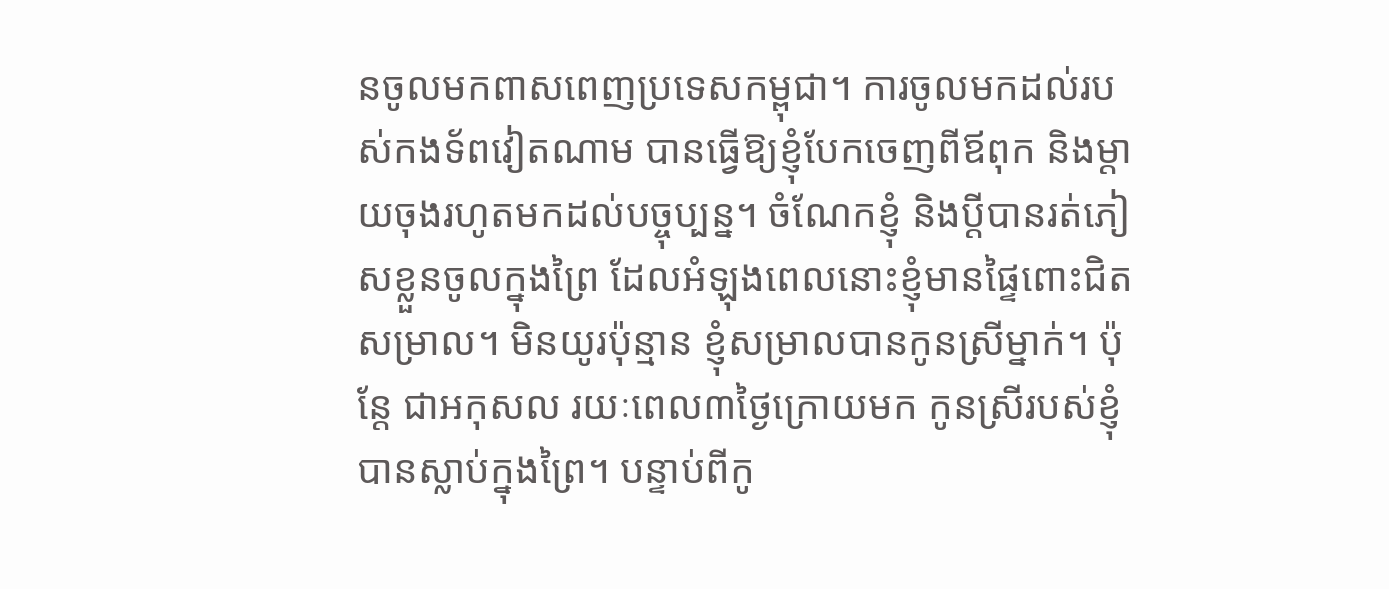នចូលមកពាសពេញប្រទេសកម្ពុជា។ ការចូលមកដល់របស់កងទ័ពវៀតណាម បានធ្វើឱ្យខ្ញុំបែកចេញពីឪពុក និងម្ដាយចុងរហូតមកដល់បច្ចុប្បន្ន។ ចំណែកខ្ញុំ និងប្ដីបានរត់ភៀសខ្លួនចូលក្នុងព្រៃ ដែលអំឡុងពេលនោះខ្ញុំមានផ្ទៃពោះជិតសម្រាល។ មិនយូរប៉ុន្មាន ខ្ញុំសម្រាលបានកូនស្រីម្នាក់។ ប៉ុន្តែ ជាអកុសល រយៈពេល៣ថ្ងៃក្រោយមក កូនស្រីរបស់ខ្ញុំបានស្លាប់ក្នុងព្រៃ។ បន្ទាប់ពីកូ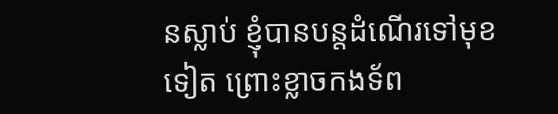នស្លាប់ ខ្ញុំបានបន្តដំណើរទៅមុខទៀត ព្រោះខ្លាចកងទ័ព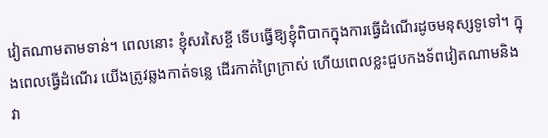វៀតណាមតាមទាន់។ ពេលនោះ ខ្ញុំសរសៃខ្ចី ទើបធ្វើឱ្យខ្ញុំពិបាកក្នុងការធ្វើដំណើរដូចមនុស្សទូទៅ។ ក្នុងពេលធ្វើដំណើរ យើងត្រូវឆ្លងកាត់ទន្លេ ដើរកាត់ព្រៃក្រាស់ ហើយពេលខ្លះជួបកងទ័ពវៀតណាមនិងវា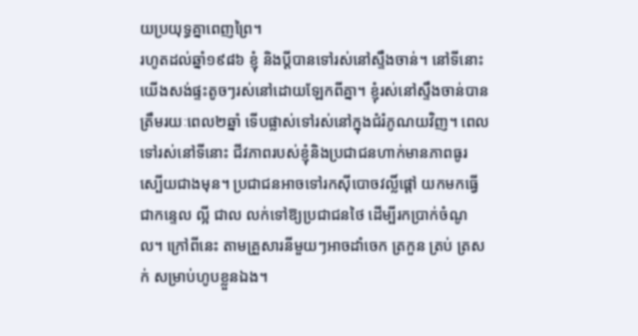យប្រយុទ្ធគ្នាពេញព្រៃ។
រហូតដល់ឆ្នាំ១៩៨៦ ខ្ញុំ និងប្ដីបានទៅរស់នៅស្ទឹងចាន់។ នៅទីនោះ យើងសង់ផ្ទះតូចៗរស់នៅដោយឡែកពីគ្នា។ ខ្ញុំរស់នៅស្ទឹងចាន់បានត្រឹមរយៈពេល២ឆ្នាំ ទើបផ្លាស់ទៅរស់នៅក្នុងជំរំភូណយវិញ។ ពេលទៅរស់នៅទីនោះ ជីវភាពរបស់ខ្ញុំនិងប្រជាជនហាក់មានភាពធូរស្បើយជាងមុន។ ប្រជាជនអាចទៅរកស៊ីបោចវល្លិ៍ផ្ដៅ យកមកធ្វើជាកន្ទេល ល្អី ជាល លក់ទៅឱ្យប្រជាជនថៃ ដើម្បីរកប្រាក់ចំណូល។ ក្រៅពីនេះ តាមគ្រួសារនីមួយៗអាចដាំចេក ត្រកួន ត្រប់ ត្រសក់ សម្រាប់ហូបខ្លួនឯង។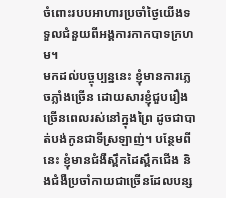ចំពោះរបបអាហារប្រចាំថ្ងៃយើងទទួលជំនួយពីអង្គការកាកបាទក្រហម។
មកដល់បច្ចុប្បន្ននេះ ខ្ញុំមានការភ្លេចភ្លាំងច្រើន ដោយសារខ្ញុំជួបរឿងច្រើនពេលរស់នៅក្នុងព្រៃ ដូចជាបាត់បង់កូនជាទីស្រឡាញ់។ បន្ថែមពីនេះ ខ្ញុំមានជំងឺស្ពឹកដៃស្ពឹកជើង និងជំងឺប្រចាំកាយជាច្រើនដែលបន្ស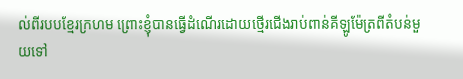ល់ពីរបបខ្មែរក្រហម ព្រោះខ្ញុំបានធ្វើដំណើរដោយថ្មើរជើងរាប់ពាន់គីឡូម៉ែត្រពីតំបន់មួយទៅ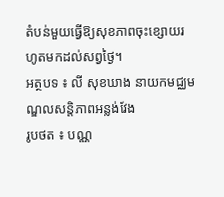តំបន់មួយធ្វើឱ្យសុខភាពចុះខ្សោយរហូតមកដល់សព្វថ្ងៃ។
អត្ថបទ ៖ លី សុខឃាង នាយកមជ្ឈមណ្ឌលសន្តិភាពអន្លង់វែង
រូបថត ៖ បណ្ណ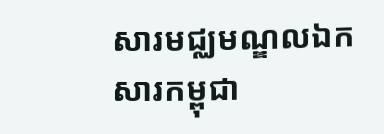សារមជ្ឈមណ្ឌលឯកសារកម្ពុជា